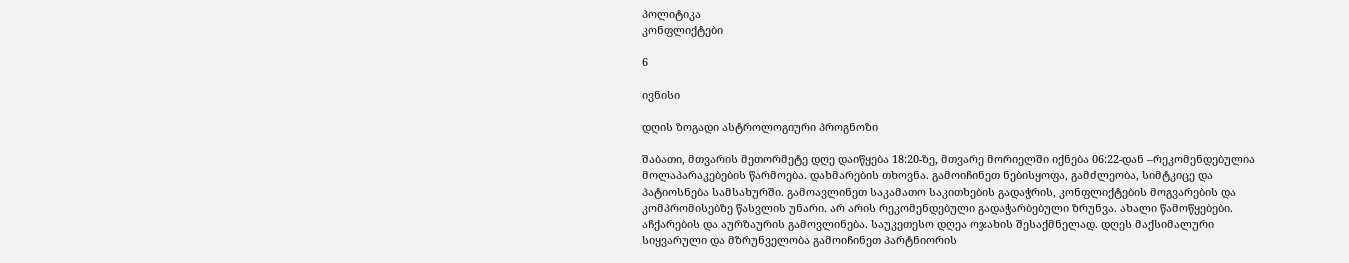პოლიტიკა
კონფლიქტები

6

ივნისი

დღის ზოგადი ასტროლოგიური პროგნოზი

შაბათი, მთვარის მეთორმეტე დღე დაიწყება 18:20-ზე, მთვარე მორიელში იქნება 06:22-დან –რეკომენდებულია მოლაპარაკებების წარმოება. დახმარების თხოვნა. გამოიჩინეთ ნებისყოფა, გამძლეობა, სიმტკიცე და პატიოსნება სამსახურში. გამოავლინეთ საკამათო საკითხების გადაჭრის, კონფლიქტების მოგვარების და კომპრომისებზე წასვლის უნარი. არ არის რეკომენდებული გადაჭარბებული ზრუნვა. ახალი წამოწყებები. აჩქარების და აურზაურის გამოვლინება. საუკეთესო დღეა ოჯახის შესაქმნელად. დღეს მაქსიმალური სიყვარული და მზრუნველობა გამოიჩინეთ პარტნიორის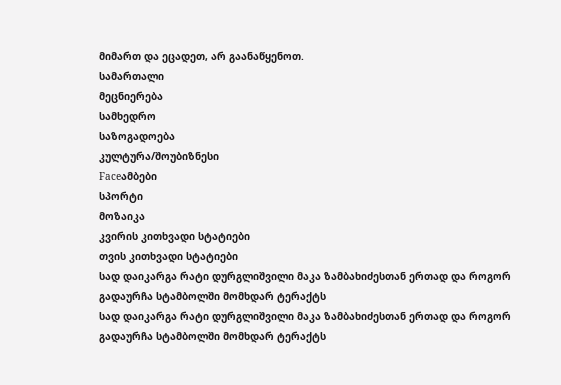მიმართ და ეცადეთ, არ გაანაწყენოთ.
სამართალი
მეცნიერება
სამხედრო
საზოგადოება
კულტურა/შოუბიზნესი
Faceამბები
სპორტი
მოზაიკა
კვირის კითხვადი სტატიები
თვის კითხვადი სტატიები
სად დაიკარგა რატი დურგლიშვილი მაკა ზამბახიძესთან ერთად და როგორ გადაურჩა სტამბოლში მომხდარ ტერაქტს
სად დაიკარგა რატი დურგლიშვილი მაკა ზამბახიძესთან ერთად და როგორ გადაურჩა სტამბოლში მომხდარ ტერაქტს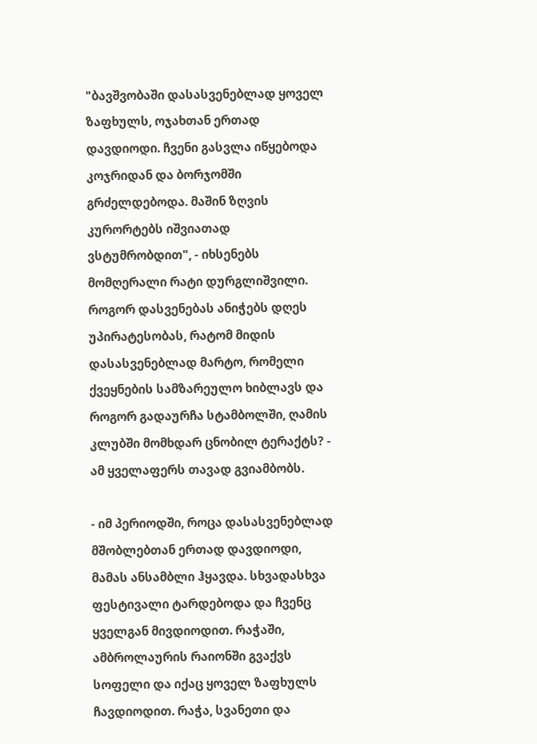"ბავშვობაში დასასვენებლად ყოველ ზაფხულს, ოჯახთან ერთად დავდიოდი. ჩვენი გასვლა იწყებოდა კოჯრიდან და ბორჯომში გრძელდებოდა. მაშინ ზღვის კურორტებს იშვიათად ვსტუმრობდით", - იხსენებს მომღერალი რატი დურგლიშვილი. როგორ დასვენებას ანიჭებს დღეს უპირატესობას, რატომ მიდის დასასვენებლად მარტო, რომელი ქვეყნების სამზარეულო ხიბლავს და როგორ გადაურჩა სტამბოლში, ღამის კლუბში მომხდარ ცნობილ ტერაქტს? - ამ ყველაფერს თავად გვიამბობს.

- იმ პერიოდში, როცა დასასვენებლად მშობლებთან ერთად დავდიოდი, მამას ანსამბლი ჰყავდა. სხვადასხვა ფესტივალი ტარდებოდა და ჩვენც ყველგან მივდიოდით. რაჭაში, ამბროლაურის რაიონში გვაქვს სოფელი და იქაც ყოველ ზაფხულს ჩავდიოდით. რაჭა, სვანეთი და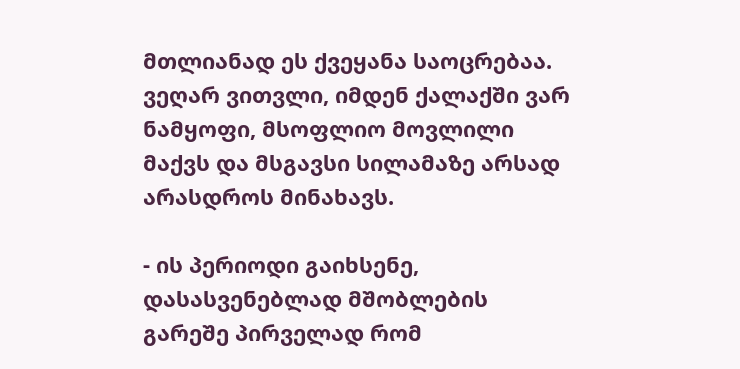მთლიანად ეს ქვეყანა საოცრებაა. ვეღარ ვითვლი, იმდენ ქალაქში ვარ ნამყოფი, მსოფლიო მოვლილი მაქვს და მსგავსი სილამაზე არსად არასდროს მინახავს.

- ის პერიოდი გაიხსენე, დასასვენებლად მშობლების გარეშე პირველად რომ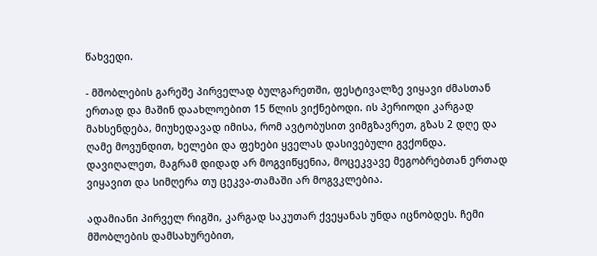წახვედი.

- მშობლების გარეშე პირველად ბულგარეთში, ფესტივალზე ვიყავი ძმასთან ერთად და მაშინ დაახლოებით 15 წლის ვიქნებოდი. ის პერიოდი კარგად მახსენდება, მიუხედავად იმისა, რომ ავტობუსით ვიმგზავრეთ, გზას 2 დღე და ღამე მოვუნდით, ხელები და ფეხები ყველას დასივებული გვქონდა. დავიღალეთ, მაგრამ დიდად არ მოგვიწყენია, მოცეკვავე მეგობრებთან ერთად ვიყავით და სიმღერა თუ ცეკვა-თამაში არ მოგვკლებია.

ადამიანი პირველ რიგში, კარგად საკუთარ ქვეყანას უნდა იცნობდეს. ჩემი მშობლების დამსახურებით,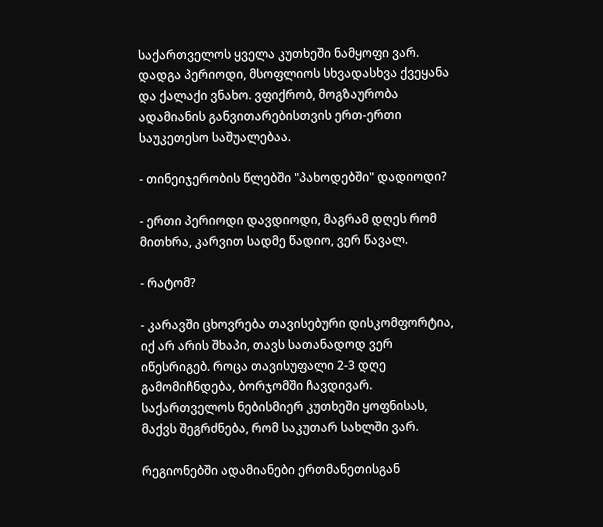საქართველოს ყველა კუთხეში ნამყოფი ვარ. დადგა პერიოდი, მსოფლიოს სხვადასხვა ქვეყანა და ქალაქი ვნახო. ვფიქრობ, მოგზაურობა ადამიანის განვითარებისთვის ერთ-ერთი საუკეთესო საშუალებაა.

- თინეიჯერობის წლებში "პახოდებში" დადიოდი?

- ერთი პერიოდი დავდიოდი, მაგრამ დღეს რომ მითხრა, კარვით სადმე წადიო, ვერ წავალ.

- რატომ?

- კარავში ცხოვრება თავისებური დისკომფორტია, იქ არ არის შხაპი, თავს სათანადოდ ვერ იწესრიგებ. როცა თავისუფალი 2-3 დღე გამომიჩნდება, ბორჯომში ჩავდივარ. საქართველოს ნებისმიერ კუთხეში ყოფნისას, მაქვს შეგრძნება, რომ საკუთარ სახლში ვარ.

რეგიონებში ადამიანები ერთმანეთისგან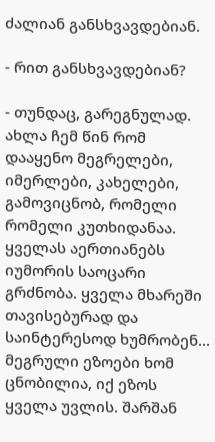ძალიან განსხვავდებიან.

- რით განსხვავდებიან?

- თუნდაც, გარეგნულად. ახლა ჩემ წინ რომ დააყენო მეგრელები, იმერლები, კახელები, გამოვიცნობ, რომელი რომელი კუთხიდანაა. ყველას აერთიანებს იუმორის საოცარი გრძნობა. ყველა მხარეში თავისებურად და საინტერესოდ ხუმრობენ... მეგრული ეზოები ხომ ცნობილია, იქ ეზოს ყველა უვლის. შარშან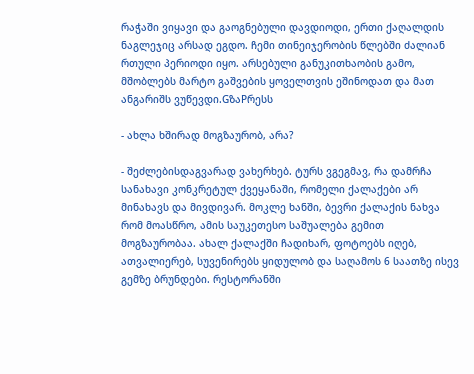რაჭაში ვიყავი და გაოგნებული დავდიოდი, ერთი ქაღალდის ნაგლეჯიც არსად ეგდო. ჩემი თინეიჯერობის წლებში ძალიან რთული პერიოდი იყო. არსებული განუკითხაობის გამო, მშობლებს მარტო გაშვების ყოველთვის ეშინოდათ და მათ ანგარიშს ვუწევდი.GზაPრესს

- ახლა ხშირად მოგზაურობ, არა?

- შეძლებისდაგვარად ვახერხებ. ტურს ვგეგმავ, რა დამრჩა სანახავი კონკრეტულ ქვეყანაში, რომელი ქალაქები არ მინახავს და მივდივარ. მოკლე ხანში, ბევრი ქალაქის ნახვა რომ მოასწრო, ამის საუკეთესო საშუალება გემით მოგზაურობაა. ახალ ქალაქში ჩადიხარ, ფოტოებს იღებ, ათვალიერებ, სუვენირებს ყიდულობ და საღამოს 6 საათზე ისევ გემზე ბრუნდები. რესტორანში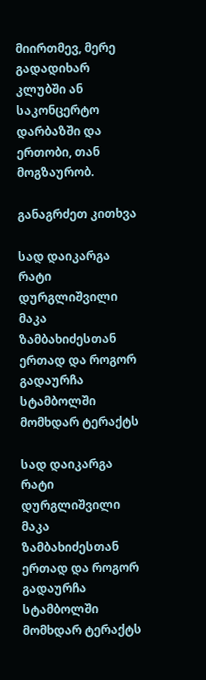მიირთმევ, მერე გადადიხარ კლუბში ან საკონცერტო დარბაზში და ერთობი, თან მოგზაურობ.

განაგრძეთ კითხვა

სად დაიკარგა რატი დურგლიშვილი მაკა ზამბახიძესთან ერთად და როგორ გადაურჩა სტამბოლში მომხდარ ტერაქტს

სად დაიკარგა რატი დურგლიშვილი მაკა ზამბახიძესთან ერთად და როგორ გადაურჩა სტამბოლში მომხდარ ტერაქტს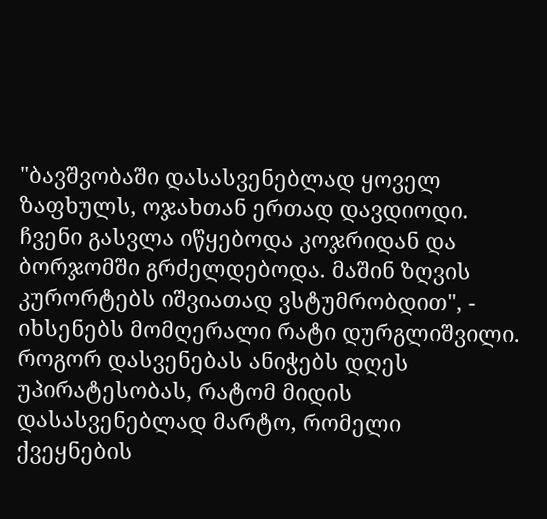"ბავშვობაში დასასვენებლად ყოველ ზაფხულს, ოჯახთან ერთად დავდიოდი. ჩვენი გასვლა იწყებოდა კოჯრიდან და ბორჯომში გრძელდებოდა. მაშინ ზღვის კურორტებს იშვიათად ვსტუმრობდით", - იხსენებს მომღერალი რატი დურგლიშვილი. როგორ დასვენებას ანიჭებს დღეს უპირატესობას, რატომ მიდის დასასვენებლად მარტო, რომელი ქვეყნების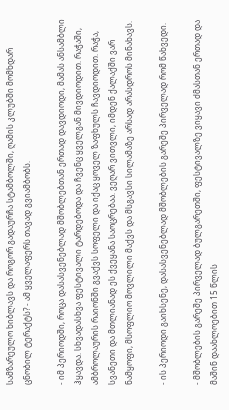სამზარეულო ხიბლავს და როგორ გადაურჩა სტამბოლში, ღამის კლუბში მომხდარ ცნობილ ტერაქტს? - ამ ყველაფერს თავად გვიამბობს.

- იმ პერიოდში, როცა დასასვენებლად მშობლებთან ერთად დავდიოდი, მამას ანსამბლი ჰყავდა. სხვადასხვა ფესტივალი ტარდებოდა და ჩვენც ყველგან მივდიოდით. რაჭაში, ამბროლაურის რაიონში გვაქვს სოფელი და იქაც ყოველ ზაფხულს ჩავდიოდით. რაჭა, სვანეთი და მთლიანად ეს ქვეყანა საოცრებაა. ვეღარ ვითვლი, იმდენ ქალაქში ვარ ნამყოფი, მსოფლიო მოვლილი მაქვს და მსგავსი სილამაზე არსად არასდროს მინახავს.

- ის პერიოდი გაიხსენე, დასასვენებლად მშობლების გარეშე პირველად რომ წახვედი.

- მშობლების გარეშე პირველად ბულგარეთში, ფესტივალზე ვიყავი ძმასთან ერთად და მაშინ დაახლოებით 15 წლის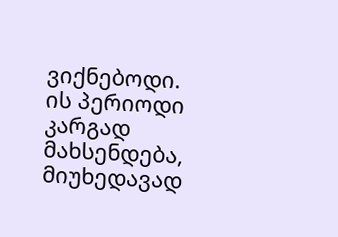ვიქნებოდი. ის პერიოდი კარგად მახსენდება, მიუხედავად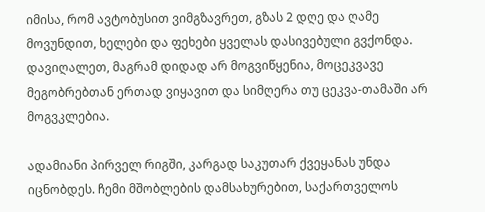იმისა, რომ ავტობუსით ვიმგზავრეთ, გზას 2 დღე და ღამე მოვუნდით, ხელები და ფეხები ყველას დასივებული გვქონდა. დავიღალეთ, მაგრამ დიდად არ მოგვიწყენია, მოცეკვავე მეგობრებთან ერთად ვიყავით და სიმღერა თუ ცეკვა-თამაში არ მოგვკლებია.

ადამიანი პირველ რიგში, კარგად საკუთარ ქვეყანას უნდა იცნობდეს. ჩემი მშობლების დამსახურებით, საქართველოს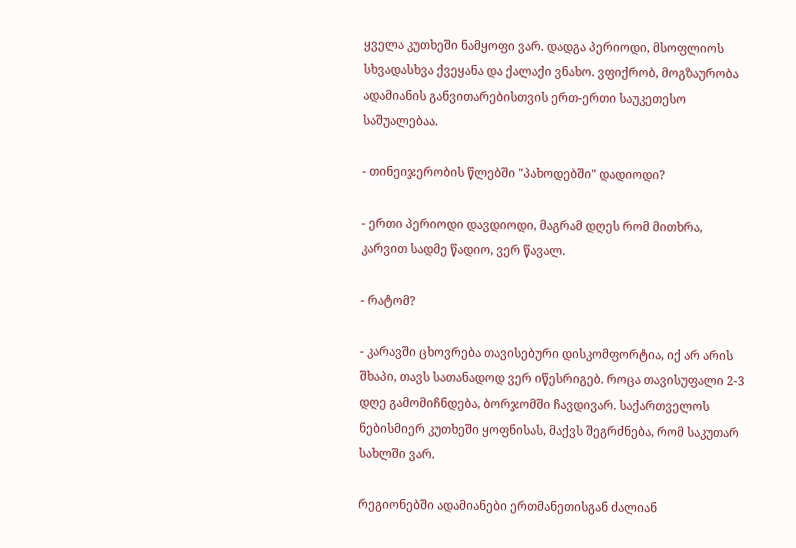ყველა კუთხეში ნამყოფი ვარ. დადგა პერიოდი, მსოფლიოს სხვადასხვა ქვეყანა და ქალაქი ვნახო. ვფიქრობ, მოგზაურობა ადამიანის განვითარებისთვის ერთ-ერთი საუკეთესო საშუალებაა.

- თინეიჯერობის წლებში "პახოდებში" დადიოდი?

- ერთი პერიოდი დავდიოდი, მაგრამ დღეს რომ მითხრა, კარვით სადმე წადიო, ვერ წავალ.

- რატომ?

- კარავში ცხოვრება თავისებური დისკომფორტია, იქ არ არის შხაპი, თავს სათანადოდ ვერ იწესრიგებ. როცა თავისუფალი 2-3 დღე გამომიჩნდება, ბორჯომში ჩავდივარ. საქართველოს ნებისმიერ კუთხეში ყოფნისას, მაქვს შეგრძნება, რომ საკუთარ სახლში ვარ.

რეგიონებში ადამიანები ერთმანეთისგან ძალიან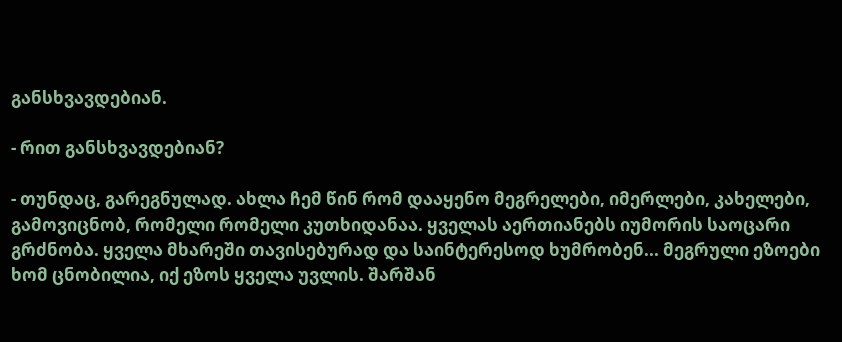განსხვავდებიან.

- რით განსხვავდებიან?

- თუნდაც, გარეგნულად. ახლა ჩემ წინ რომ დააყენო მეგრელები, იმერლები, კახელები, გამოვიცნობ, რომელი რომელი კუთხიდანაა. ყველას აერთიანებს იუმორის საოცარი გრძნობა. ყველა მხარეში თავისებურად და საინტერესოდ ხუმრობენ... მეგრული ეზოები ხომ ცნობილია, იქ ეზოს ყველა უვლის. შარშან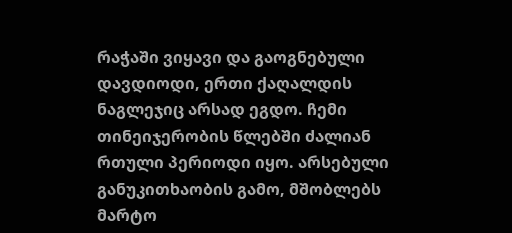რაჭაში ვიყავი და გაოგნებული დავდიოდი, ერთი ქაღალდის ნაგლეჯიც არსად ეგდო. ჩემი თინეიჯერობის წლებში ძალიან რთული პერიოდი იყო. არსებული განუკითხაობის გამო, მშობლებს მარტო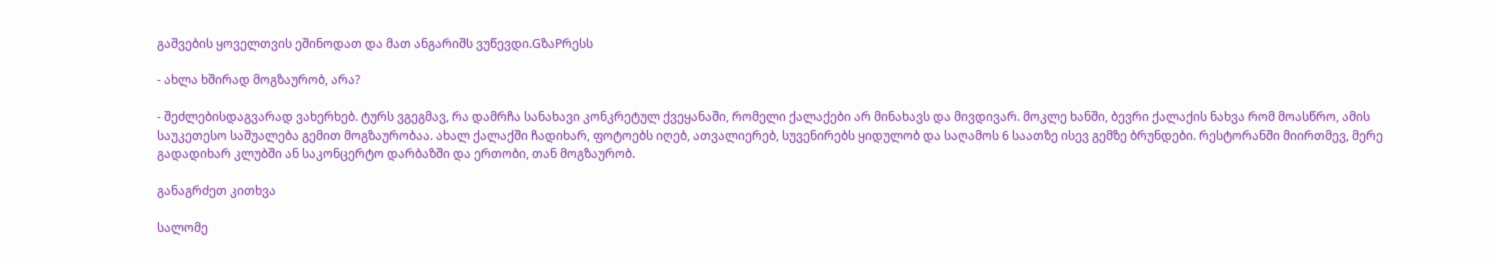გაშვების ყოველთვის ეშინოდათ და მათ ანგარიშს ვუწევდი.GზაPრესს

- ახლა ხშირად მოგზაურობ, არა?

- შეძლებისდაგვარად ვახერხებ. ტურს ვგეგმავ, რა დამრჩა სანახავი კონკრეტულ ქვეყანაში, რომელი ქალაქები არ მინახავს და მივდივარ. მოკლე ხანში, ბევრი ქალაქის ნახვა რომ მოასწრო, ამის საუკეთესო საშუალება გემით მოგზაურობაა. ახალ ქალაქში ჩადიხარ, ფოტოებს იღებ, ათვალიერებ, სუვენირებს ყიდულობ და საღამოს 6 საათზე ისევ გემზე ბრუნდები. რესტორანში მიირთმევ, მერე გადადიხარ კლუბში ან საკონცერტო დარბაზში და ერთობი, თან მოგზაურობ.

განაგრძეთ კითხვა

სალომე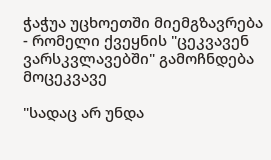ჭაჭუა უცხოეთში მიემგზავრება - რომელი ქვეყნის "ცეკვავენ ვარსკვლავებში" გამოჩნდება მოცეკვავე

"სადაც არ უნდა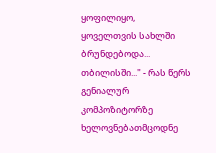ყოფილიყო, ყოველთვის სახლში ბრუნდებოდა... თბილისში..." - რას წერს გენიალურ კომპოზიტორზე ხელოვნებათმცოდნე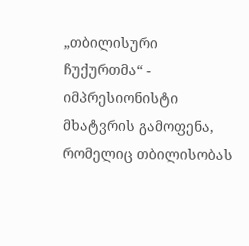„თბილისური ჩუქურთმა“ - იმპრესიონისტი მხატვრის გამოფენა, რომელიც თბილისობას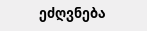ეძღვნება